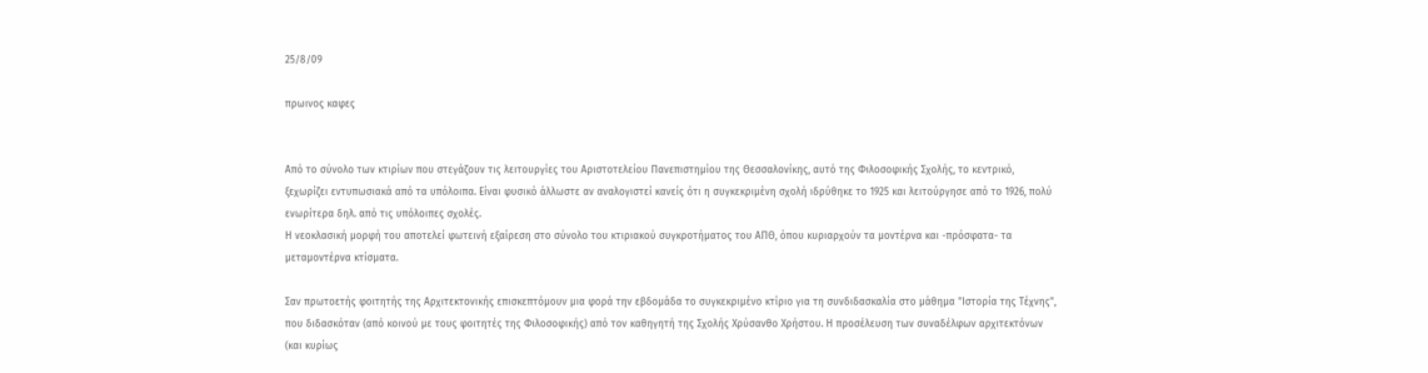25/8/09

πρωινος καφες


Από το σύνολο των κτιρίων που στεγάζουν τις λειτουργίες του Αριστοτελείου Πανεπιστημίου της Θεσσαλονίκης, αυτό της Φιλοσοφικής Σχολής, το κεντρικό, ξεχωρίζει εντυπωσιακά από τα υπόλοιπα. Είναι φυσικό άλλωστε αν αναλογιστεί κανείς ότι η συγκεκριμένη σχολή ιδρύθηκε το 1925 και λειτούργησε από το 1926, πολύ ενωρίτερα δηλ. από τις υπόλοιπες σχολές.
Η νεοκλασική μορφή του αποτελεί φωτεινή εξαίρεση στο σύνολο του κτιριακού συγκροτήματος του ΑΠΘ, όπου κυριαρχούν τα μοντέρνα και -πρόσφατα- τα μεταμοντέρνα κτίσματα.

Σαν πρωτοετής φοιτητής της Αρχιτεκτονικής επισκεπτόμουν μια φορά την εβδομάδα το συγκεκριμένο κτίριο για τη συνδιδασκαλία στο μάθημα "Ιστορία της Τέχνης", που διδασκόταν (από κοινού με τους φοιτητές της Φιλοσοφικής) από τον καθηγητή της Σχολής Χρύσανθο Χρήστου. Η προσέλευση των συναδέλφων αρχιτεκτόνων (και κυρίως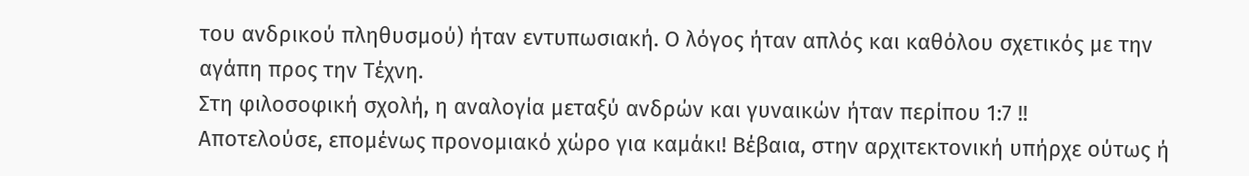του ανδρικού πληθυσμού) ήταν εντυπωσιακή. Ο λόγος ήταν απλός και καθόλου σχετικός με την αγάπη προς την Τέχνη.
Στη φιλοσοφική σχολή, η αναλογία μεταξύ ανδρών και γυναικών ήταν περίπου 1:7 !!
Αποτελούσε, επομένως προνομιακό χώρο για καμάκι! Βέβαια, στην αρχιτεκτονική υπήρχε ούτως ή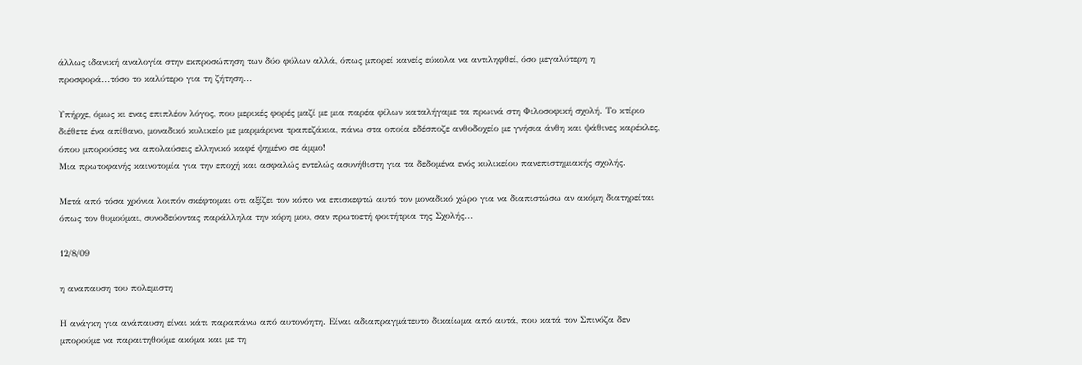άλλως ιδανική αναλογία στην εκπροσώπηση των δύο φύλων αλλά, όπως μπορεί κανείς εύκολα να αντιληφθεί, όσο μεγαλύτερη η προσφορά...τόσο το καλύτερο για τη ζήτηση...

Υπήρχε, όμως κι ενας επιπλέον λόγος, που μερικές φορές μαζί με μια παρέα φίλων καταλήγαμε τα πρωινά στη Φιλοσοφική σχολή. Το κτίριο διέθετε ένα απίθανο, μοναδικό κυλικείο με μαρμάρινα τραπεζάκια, πάνω στα οποία εδέσποζε ανθοδοχείο με γνήσια άνθη και ψάθινες καρέκλες, όπου μπορούσες να απολαύσεις ελληνικό καφέ ψημένο σε άμμο!
Μια πρωτοφανής καινοτομία για την εποχή και ασφαλώς εντελώς ασυνήθιστη για τα δεδομένα ενός κυλικείου πανεπιστημιακής σχολής.

Μετά από τόσα χρόνια λοιπόν σκέφτομαι οτι αξίζει τον κόπο να επισκεφτώ αυτό τον μοναδικό χώρο για να διαπιστώσω αν ακόμη διατηρείται όπως τον θυμούμαι, συνοδεύοντας παράλληλα την κόρη μου, σαν πρωτοετή φοιτήτρια της Σχολής...

12/8/09

η αναπαυση του πολεμιστη

Η ανάγκη για ανάπαυση είναι κάτι παραπάνω από αυτονόητη. Είναι αδιαπραγμάτευτο δικαίωμα από αυτά, που κατά τον Σπινόζα δεν μπορούμε να παραιτηθούμε ακόμα και με τη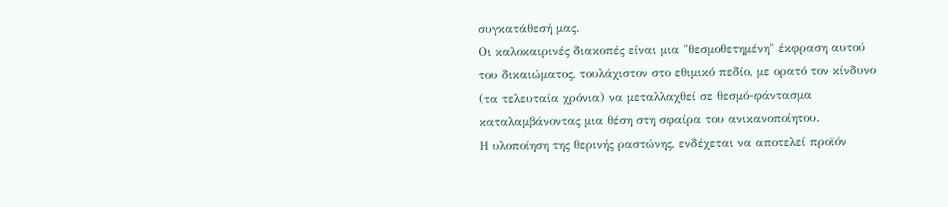συγκατάθεσή μας.
Οι καλοκαιρινές διακοπές είναι μια "θεσμοθετημένη" έκφραση αυτού του δικαιώματος, τουλάχιστον στο εθιμικό πεδίο, με ορατό τον κίνδυνο (τα τελευταία χρόνια) να μεταλλαχθεί σε θεσμό-φάντασμα καταλαμβάνοντας μια θέση στη σφαίρα του ανικανοποίητου.
Η υλοποίηση της θερινής ραστώνης, ενδέχεται να αποτελεί προϊόν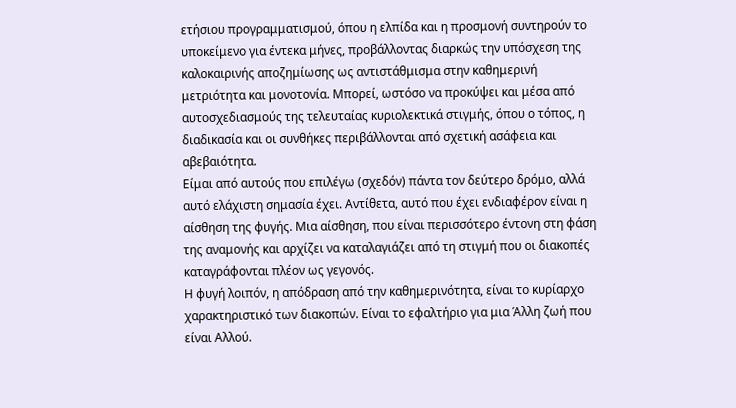ετήσιου προγραμματισμού, όπου η ελπίδα και η προσμονή συντηρούν το υποκείμενο για έντεκα μήνες, προβάλλοντας διαρκώς την υπόσχεση της καλοκαιρινής αποζημίωσης ως αντιστάθμισμα στην καθημερινή μετριότητα και μονοτονία. Μπορεί, ωστόσο να προκύψει και μέσα από αυτοσχεδιασμούς της τελευταίας κυριολεκτικά στιγμής, όπου ο τόπος, η διαδικασία και οι συνθήκες περιβάλλονται από σχετική ασάφεια και αβεβαιότητα.
Είμαι από αυτούς που επιλέγω (σχεδόν) πάντα τον δεύτερο δρόμο, αλλά αυτό ελάχιστη σημασία έχει. Αντίθετα, αυτό που έχει ενδιαφέρον είναι η αίσθηση της φυγής. Μια αίσθηση, που είναι περισσότερο έντονη στη φάση της αναμονής και αρχίζει να καταλαγιάζει από τη στιγμή που οι διακοπές καταγράφονται πλέον ως γεγονός.
Η φυγή λοιπόν, η απόδραση από την καθημερινότητα, είναι το κυρίαρχο χαρακτηριστικό των διακοπών. Είναι το εφαλτήριο για μια Άλλη ζωή που είναι Αλλού.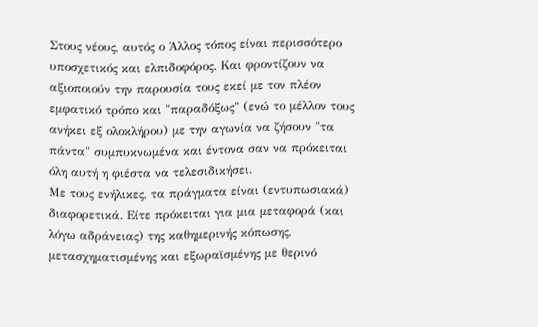Στους νέους, αυτός ο Άλλος τόπος είναι περισσότερο υποσχετικός και ελπιδοφόρος. Και φροντίζουν να αξιοποιούν την παρουσία τους εκεί με τον πλέον εμφατικό τρόπο και "παραδόξως" (ενώ το μέλλον τους ανήκει εξ ολοκλήρου) με την αγωνία να ζήσουν "τα πάντα" συμπυκνωμένα και έντονα σαν να πρόκειται όλη αυτή η φιέστα να τελεσιδικήσει.
Με τους ενήλικες, τα πράγματα είναι (εντυπωσιακά) διαφορετικά. Είτε πρόκειται για μια μεταφορά (και λόγω αδράνειας) της καθημερινής κόπωσης, μετασχηματισμένης και εξωραϊσμένης με θερινό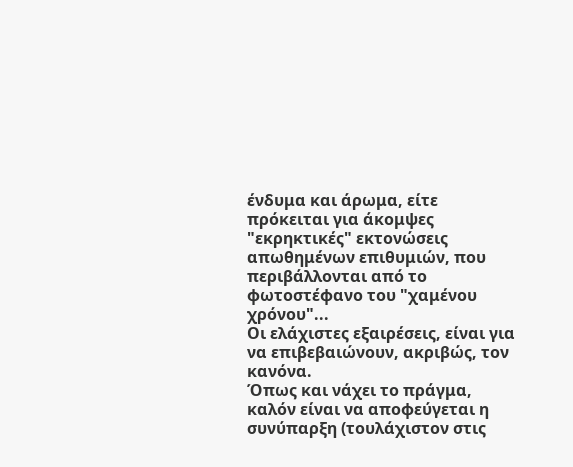ένδυμα και άρωμα, είτε πρόκειται για άκομψες "εκρηκτικές" εκτονώσεις απωθημένων επιθυμιών, που περιβάλλονται από το φωτοστέφανο του "χαμένου χρόνου"...
Οι ελάχιστες εξαιρέσεις, είναι για να επιβεβαιώνουν, ακριβώς, τον κανόνα.
Όπως και νάχει το πράγμα, καλόν είναι να αποφεύγεται η συνύπαρξη (τουλάχιστον στις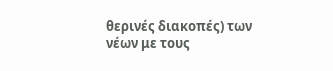θερινές διακοπές) των νέων με τους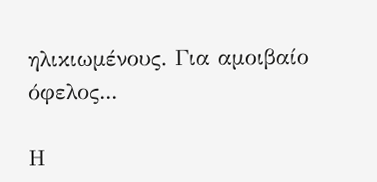ηλικιωμένους. Για αμοιβαίο όφελος...

Η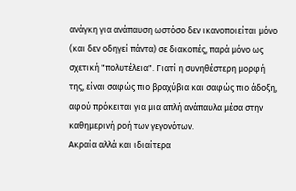ανάγκη για ανάπαυση ωστόσο δεν ικανοποιείται μόνο (και δεν οδηγεί πάντα) σε διακοπές, παρά μόνο ως σχετική "πολυτέλεια". Γιατί η συνηθέστερη μορφή της, είναι σαφώς πιο βραχύβια και σαφώς πιο άδοξη, αφού πρόκειται για μια απλή ανάπαυλα μέσα στην καθημερινή ροή των γεγονότων.
Ακραία αλλά και ιδιαίτερα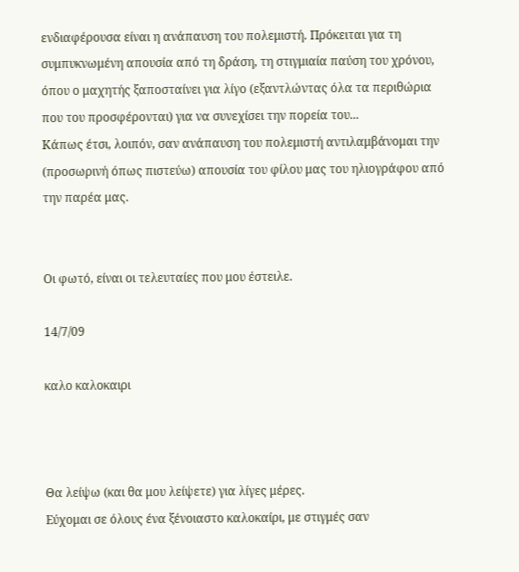ενδιαφέρουσα είναι η ανάπαυση του πολεμιστή. Πρόκειται για τη συμπυκνωμένη απουσία από τη δράση, τη στιγμιαία παύση του χρόνου, όπου ο μαχητής ξαποσταίνει για λίγο (εξαντλώντας όλα τα περιθώρια που του προσφέρονται) για να συνεχίσει την πορεία του...
Κάπως έτσι, λοιπόν, σαν ανάπαυση του πολεμιστή αντιλαμβάνομαι την (προσωρινή όπως πιστεύω) απουσία του φίλου μας του ηλιογράφου από την παρέα μας.


Οι φωτό, είναι οι τελευταίες που μου έστειλε.

14/7/09

καλο καλοκαιρι



Θα λείψω (και θα μου λείψετε) για λίγες μέρες.
Εύχομαι σε όλους ένα ξένοιαστο καλοκαίρι, με στιγμές σαν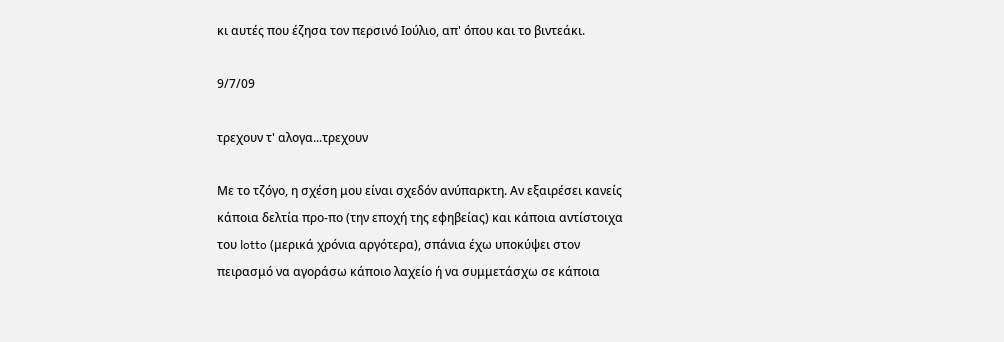κι αυτές που έζησα τον περσινό Ιούλιο, απ' όπου και το βιντεάκι.

9/7/09

τρεχουν τ' αλογα...τρεχουν

Με το τζόγο, η σχέση μου είναι σχεδόν ανύπαρκτη. Αν εξαιρέσει κανείς κάποια δελτία προ-πο (την εποχή της εφηβείας) και κάποια αντίστοιχα του lotto (μερικά χρόνια αργότερα), σπάνια έχω υποκύψει στον πειρασμό να αγοράσω κάποιο λαχείο ή να συμμετάσχω σε κάποια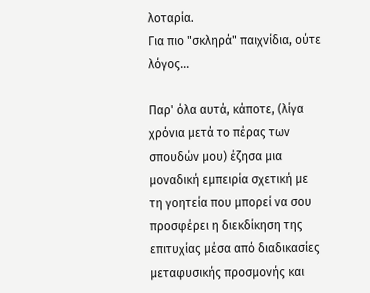λοταρία.
Για πιο "σκληρά" παιχνίδια, ούτε λόγος...

Παρ' όλα αυτά, κάποτε, (λίγα χρόνια μετά το πέρας των σπουδών μου) έζησα μια μοναδική εμπειρία σχετική με τη γοητεία που μπορεί να σου προσφέρει η διεκδίκηση της επιτυχίας μέσα από διαδικασίες μεταφυσικής προσμονής και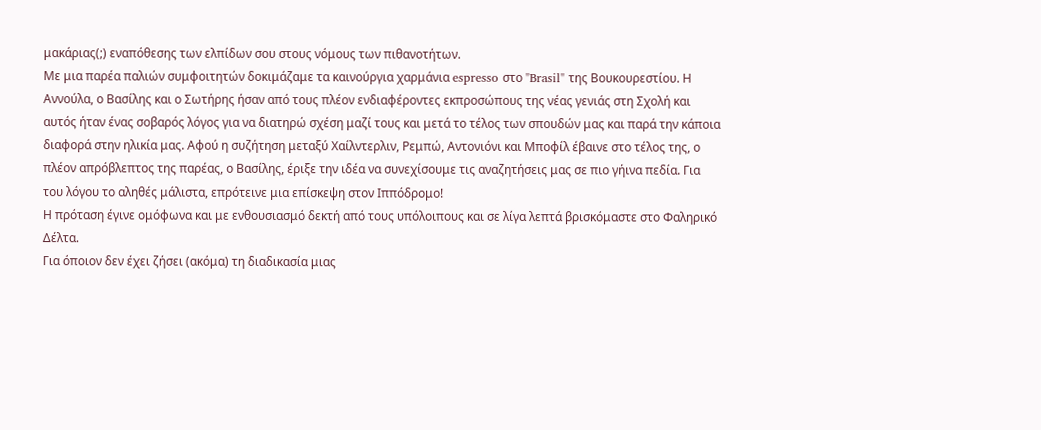μακάριας(;) εναπόθεσης των ελπίδων σου στους νόμους των πιθανοτήτων.
Με μια παρέα παλιών συμφοιτητών δοκιμάζαμε τα καινούργια χαρμάνια espresso στο "Brasil" της Βουκουρεστίου. Η Αννούλα, ο Βασίλης και ο Σωτήρης ήσαν από τους πλέον ενδιαφέροντες εκπροσώπους της νέας γενιάς στη Σχολή και αυτός ήταν ένας σοβαρός λόγος για να διατηρώ σχέση μαζί τους και μετά το τέλος των σπουδών μας και παρά την κάποια διαφορά στην ηλικία μας. Αφού η συζήτηση μεταξύ Χαίλντερλιν, Ρεμπώ, Αντονιόνι και Μποφίλ έβαινε στο τέλος της, ο πλέον απρόβλεπτος της παρέας, ο Βασίλης, έριξε την ιδέα να συνεχίσουμε τις αναζητήσεις μας σε πιο γήινα πεδία. Για του λόγου το αληθές μάλιστα, επρότεινε μια επίσκεψη στον Ιππόδρομο!
Η πρόταση έγινε ομόφωνα και με ενθουσιασμό δεκτή από τους υπόλοιπους και σε λίγα λεπτά βρισκόμαστε στο Φαληρικό Δέλτα.
Για όποιον δεν έχει ζήσει (ακόμα) τη διαδικασία μιας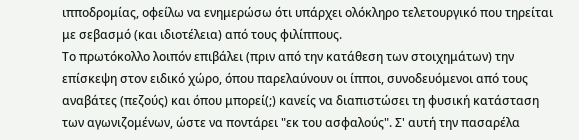ιπποδρομίας, οφείλω να ενημερώσω ότι υπάρχει ολόκληρο τελετουργικό που τηρείται με σεβασμό (και ιδιοτέλεια) από τους φιλίππους.
Το πρωτόκολλο λοιπόν επιβάλει (πριν από την κατάθεση των στοιχημάτων) την επίσκεψη στον ειδικό χώρο, όπου παρελαύνουν οι ίπποι, συνοδευόμενοι από τους αναβάτες (πεζούς) και όπου μπορεί(;) κανείς να διαπιστώσει τη φυσική κατάσταση των αγωνιζομένων, ώστε να ποντάρει "εκ του ασφαλούς". Σ' αυτή την πασαρέλα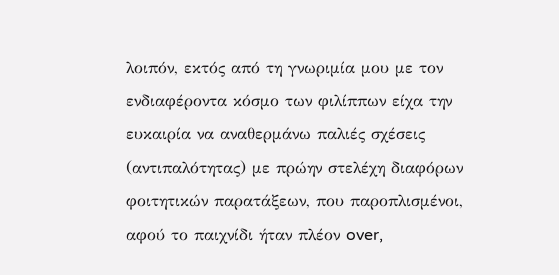λοιπόν, εκτός από τη γνωριμία μου με τον ενδιαφέροντα κόσμο των φιλίππων είχα την ευκαιρία να αναθερμάνω παλιές σχέσεις (αντιπαλότητας) με πρώην στελέχη διαφόρων φοιτητικών παρατάξεων, που παροπλισμένοι, αφού το παιχνίδι ήταν πλέον over,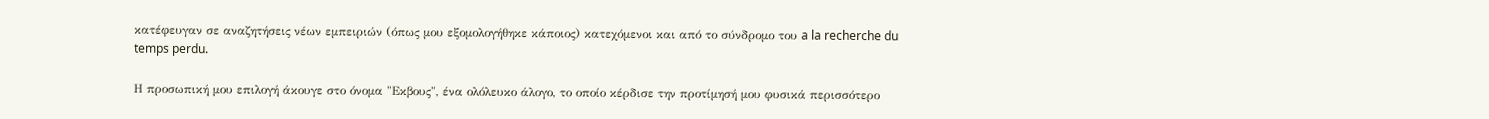κατέφευγαν σε αναζητήσεις νέων εμπειριών (όπως μου εξομολογήθηκε κάποιος) κατεχόμενοι και από το σύνδρομο του a la recherche du temps perdu.

Η προσωπική μου επιλογή άκουγε στο όνομα "Εκβους", ένα ολόλευκο άλογο, το οποίο κέρδισε την προτίμησή μου φυσικά περισσότερο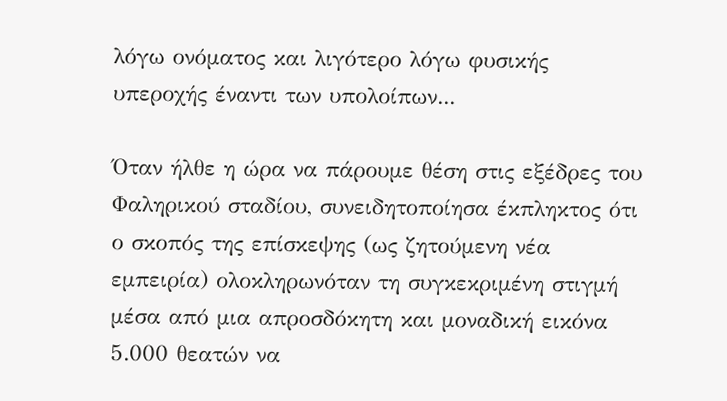λόγω ονόματος και λιγότερο λόγω φυσικής υπεροχής έναντι των υπολοίπων...

Όταν ήλθε η ώρα να πάρουμε θέση στις εξέδρες του Φαληρικού σταδίου, συνειδητοποίησα έκπληκτος ότι ο σκοπός της επίσκεψης (ως ζητούμενη νέα εμπειρία) ολοκληρωνόταν τη συγκεκριμένη στιγμή μέσα από μια απροσδόκητη και μοναδική εικόνα 5.000 θεατών να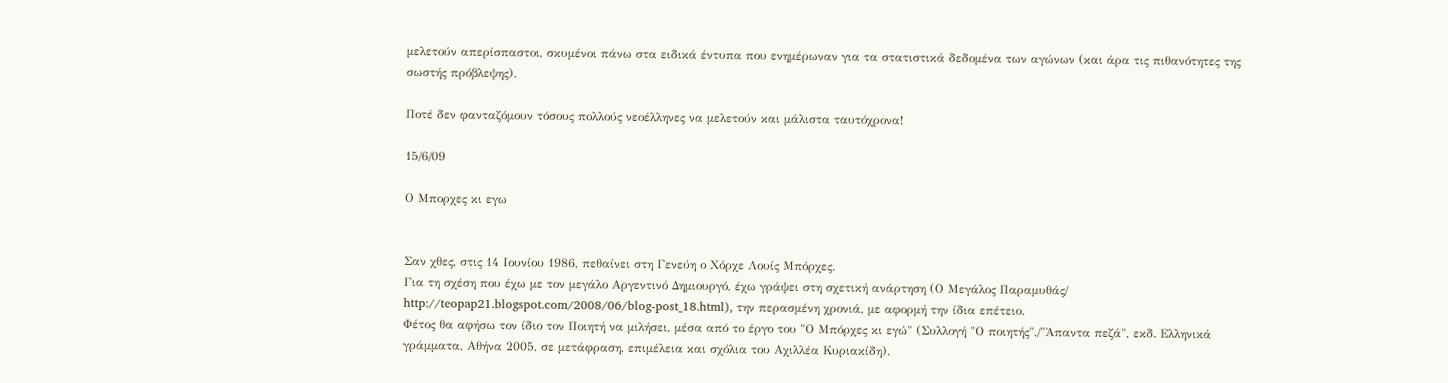μελετούν απερίσπαστοι, σκυμένοι πάνω στα ειδικά έντυπα που ενημέρωναν για τα στατιστικά δεδομένα των αγώνων (και άρα τις πιθανότητες της σωστής πρόβλεψης).

Ποτέ δεν φανταζόμουν τόσους πολλούς νεοέλληνες να μελετούν και μάλιστα ταυτόχρονα!

15/6/09

Ο Μπορχες κι εγω


Σαν χθες, στις 14 Ιουνίου 1986, πεθαίνει στη Γενεύη ο Χόρχε Λουίς Μπόρχες.
Για τη σχέση που έχω με τον μεγάλο Αργεντινό Δημιουργό, έχω γράψει στη σχετική ανάρτηση (Ο Μεγάλος Παραμυθάς/ http://teopap21.blogspot.com/2008/06/blog-post_18.html), την περασμένη χρονιά, με αφορμή την ίδια επέτειο.
Φέτος θα αφήσω τον ίδιο τον Ποιητή να μιλήσει, μέσα από το έργο του "Ο Μπόρχες κι εγώ" (Συλλογή "Ο ποιητής",/"Άπαντα πεζά", εκδ. Ελληνικά γράμματα, Αθήνα 2005, σε μετάφραση, επιμέλεια και σχόλια του Αχιλλέα Κυριακίδη).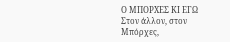Ο ΜΠΟΡΧΕΣ ΚΙ ΕΓΩ
Στον άλλον, στον Μπόρχες,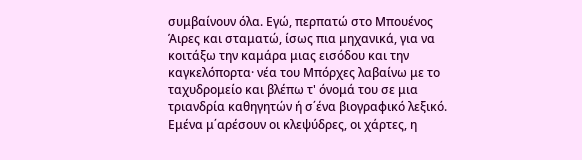συμβαίνουν όλα. Εγώ, περπατώ στο Μπουένος Άιρες και σταματώ, ίσως πια μηχανικά, για να κοιτάξω την καμάρα μιας εισόδου και την καγκελόπορτα· νέα του Μπόρχες λαβαίνω με το ταχυδρομείο και βλέπω τ' όνομά του σε μια τριανδρία καθηγητών ή σ΄ένα βιογραφικό λεξικό. Εμένα μ΄αρέσουν οι κλεψύδρες, οι χάρτες, η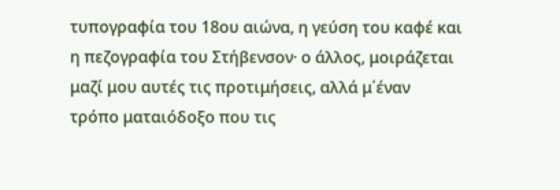τυπογραφία του 18ου αιώνα, η γεύση του καφέ και η πεζογραφία του Στήβενσον· ο άλλος, μοιράζεται μαζί μου αυτές τις προτιμήσεις, αλλά μ΄έναν τρόπο ματαιόδοξο που τις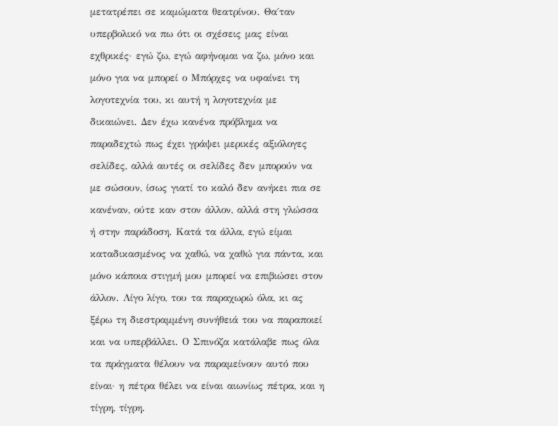μετατρέπει σε καμώματα θεατρίνου. Θα΄ταν υπερβολικό να πω ότι οι σχέσεις μας είναι εχθρικές· εγώ ζω, εγώ αφήνομαι να ζω, μόνο και μόνο για να μπορεί ο Μπόρχες να υφαίνει τη λογοτεχνία του, κι αυτή η λογοτεχνία με δικαιώνει. Δεν έχω κανένα πρόβλημα να παραδεχτώ πως έχει γράψει μερικές αξιόλογες σελίδες, αλλά αυτές οι σελίδες δεν μπορούν να με σώσουν, ίσως γιατί το καλό δεν ανήκει πια σε κανέναν, ούτε καν στον άλλον, αλλά στη γλώσσα ή στην παράδοση. Κατά τα άλλα, εγώ είμαι καταδικασμένος να χαθώ, να χαθώ για πάντα, και μόνο κάποια στιγμή μου μπορεί να επιβιώσει στον άλλον. Λίγο λίγο, του τα παραχωρώ όλα, κι ας ξέρω τη διεστραμμένη συνήθειά του να παραποιεί και να υπερβάλλει. Ο Σπινόζα κατάλαβε πως όλα τα πράγματα θέλουν να παραμείνουν αυτό που είναι· η πέτρα θέλει να είναι αιωνίως πέτρα, και η τίγρη, τίγρη.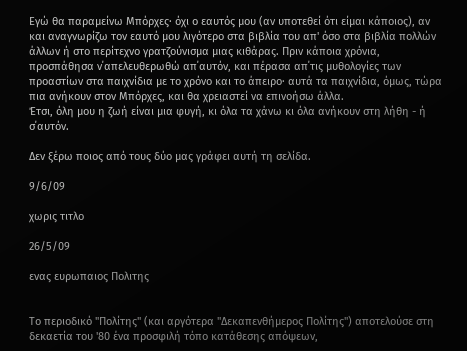Εγώ θα παραμείνω Μπόρχες· όχι ο εαυτός μου (αν υποτεθεί ότι είμαι κάποιος), αν και αναγνωρίζω τον εαυτό μου λιγότερο στα βιβλία του απ' όσο στα βιβλία πολλών άλλων ή στο περίτεχνο γρατζούνισμα μιας κιθάρας. Πριν κάποια χρόνια, προσπάθησα ν΄απελευθερωθώ απ΄αυτόν, και πέρασα απ΄τις μυθολογίες των προαστίων στα παιχνίδια με το χρόνο και το άπειρο· αυτά τα παιχνίδια, όμως, τώρα πια ανήκουν στον Μπόρχες, και θα χρειαστεί να επινοήσω άλλα.
Έτσι, όλη μου η ζωή είναι μια φυγή, κι όλα τα χάνω κι όλα ανήκουν στη λήθη - ή σ΄αυτόν.

Δεν ξέρω ποιος από τους δύο μας γράφει αυτή τη σελίδα.

9/6/09

χωρις τιτλο

26/5/09

ενας ευρωπαιος Πολιτης


Το περιοδικό "Πολίτης" (και αργότερα "Δεκαπενθήμερος Πολίτης") αποτελούσε στη δεκαετία του '80 ένα προσφιλή τόπο κατάθεσης απόψεων,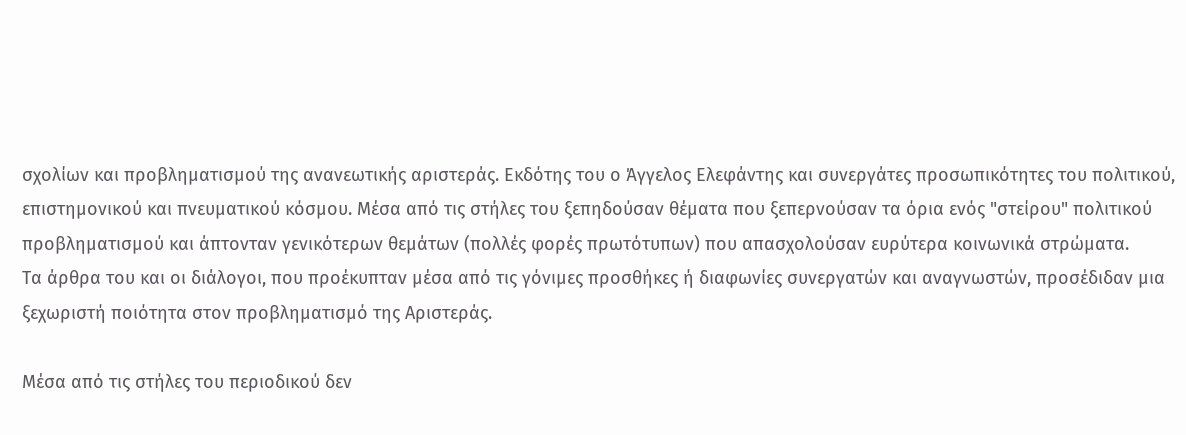σχολίων και προβληματισμού της ανανεωτικής αριστεράς. Εκδότης του ο Άγγελος Ελεφάντης και συνεργάτες προσωπικότητες του πολιτικού, επιστημονικού και πνευματικού κόσμου. Μέσα από τις στήλες του ξεπηδούσαν θέματα που ξεπερνούσαν τα όρια ενός "στείρου" πολιτικού προβληματισμού και άπτονταν γενικότερων θεμάτων (πολλές φορές πρωτότυπων) που απασχολούσαν ευρύτερα κοινωνικά στρώματα.
Τα άρθρα του και οι διάλογοι, που προέκυπταν μέσα από τις γόνιμες προσθήκες ή διαφωνίες συνεργατών και αναγνωστών, προσέδιδαν μια ξεχωριστή ποιότητα στον προβληματισμό της Αριστεράς.

Μέσα από τις στήλες του περιοδικού δεν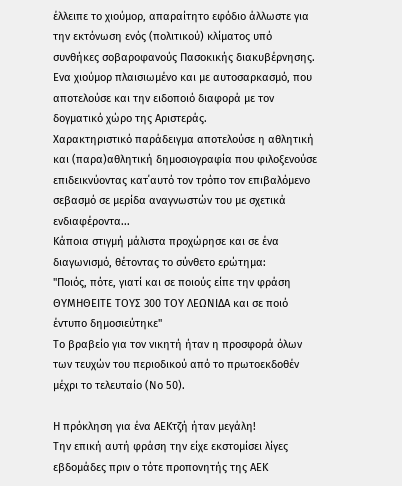έλλειπε το χιούμορ, απαραίτητο εφόδιο άλλωστε για την εκτόνωση ενός (πολιτικού) κλίματος υπό συνθήκες σοβαροφανούς Πασοκικής διακυβέρνησης.
Ενα χιούμορ πλαισιωμένο και με αυτοσαρκασμό, που αποτελούσε και την ειδοποιό διαφορά με τον δογματικό χώρο της Αριστεράς.
Χαρακτηριστικό παράδειγμα αποτελούσε η αθλητική και (παρα)αθλητική δημοσιογραφία που φιλοξενούσε επιδεικνύοντας κατ΄αυτό τον τρόπο τον επιβαλόμενο σεβασμό σε μερίδα αναγνωστών του με σχετικά ενδιαφέροντα...
Κάποια στιγμή μάλιστα προχώρησε και σε ένα διαγωνισμό, θέτοντας το σύνθετο ερώτημα:
"Ποιός, πότε, γιατί και σε ποιούς είπε την φράση ΘΥΜΗΘΕΙΤΕ ΤΟΥΣ 300 ΤΟΥ ΛΕΩΝΙΔΑ και σε ποιό έντυπο δημοσιεύτηκε"
Το βραβείο για τον νικητή ήταν η προσφορά όλων των τευχών του περιοδικού από το πρωτοεκδοθέν μέχρι το τελευταίο (Νο 50).

Η πρόκληση για ένα ΑΕΚτζή ήταν μεγάλη!
Την επική αυτή φράση την είχε εκστομίσει λίγες εβδομάδες πριν ο τότε προπονητής της ΑΕΚ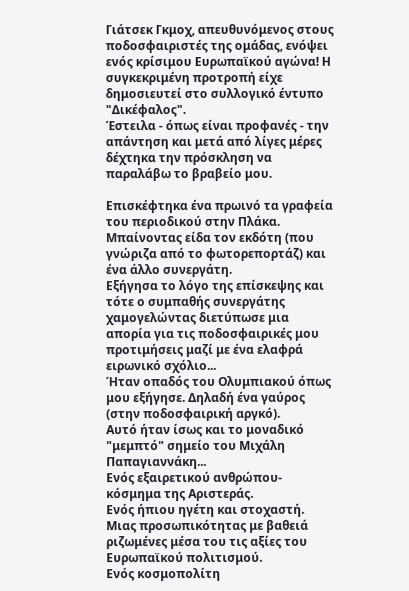Γιάτσεκ Γκμοχ, απευθυνόμενος στους ποδοσφαιριστές της ομάδας, ενόψει ενός κρίσιμου Ευρωπαϊκού αγώνα! Η συγκεκριμένη προτροπή είχε δημοσιευτεί στο συλλογικό έντυπο "Δικέφαλος".
Έστειλα - όπως είναι προφανές - την απάντηση και μετά από λίγες μέρες δέχτηκα την πρόσκληση να παραλάβω το βραβείο μου.

Επισκέφτηκα ένα πρωινό τα γραφεία του περιοδικού στην Πλάκα. Μπαίνοντας είδα τον εκδότη (που γνώριζα από το φωτορεπορτάζ) και ένα άλλο συνεργάτη.
Εξήγησα το λόγο της επίσκεψης και τότε ο συμπαθής συνεργάτης χαμογελώντας διετύπωσε μια απορία για τις ποδοσφαιρικές μου προτιμήσεις μαζί με ένα ελαφρά ειρωνικό σχόλιο...
Ήταν οπαδός του Ολυμπιακού όπως μου εξήγησε. Δηλαδή ένα γαύρος (στην ποδοσφαιρική αργκό).
Αυτό ήταν ίσως και το μοναδικό "μεμπτό" σημείο του Μιχάλη Παπαγιαννάκη...
Ενός εξαιρετικού ανθρώπου-κόσμημα της Αριστεράς.
Ενός ήπιου ηγέτη και στοχαστή.
Μιας προσωπικότητας με βαθειά ριζωμένες μέσα του τις αξίες του Ευρωπαϊκού πολιτισμού.
Ενός κοσμοπολίτη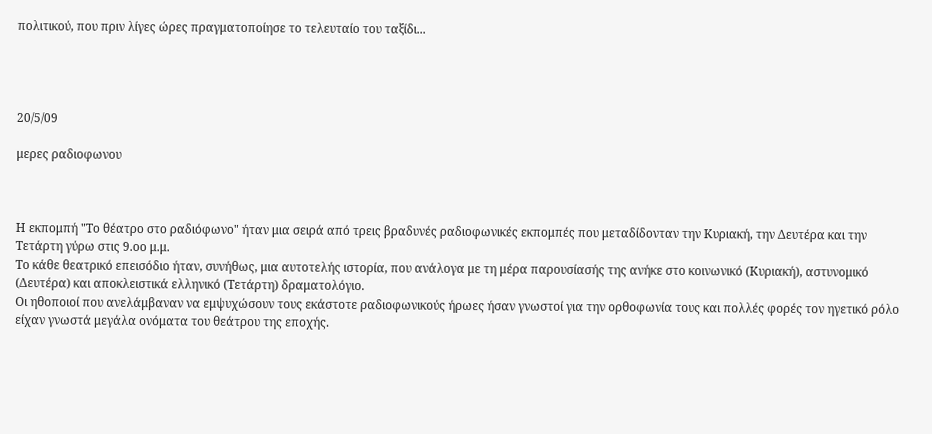πολιτικού, που πριν λίγες ώρες πραγματοποίησε το τελευταίο του ταξίδι...




20/5/09

μερες ραδιοφωνου



Η εκπομπή "Το θέατρο στο ραδιόφωνο" ήταν μια σειρά από τρεις βραδυνές ραδιοφωνικές εκπομπές που μεταδίδονταν την Κυριακή, την Δευτέρα και την Τετάρτη γύρω στις 9.οο μ.μ.
Το κάθε θεατρικό επεισόδιο ήταν, συνήθως, μια αυτοτελής ιστορία, που ανάλογα με τη μέρα παρουσίασής της ανήκε στο κοινωνικό (Κυριακή), αστυνομικό (Δευτέρα) και αποκλειστικά ελληνικό (Τετάρτη) δραματολόγιο.
Οι ηθοποιοί που ανελάμβαναν να εμψυχώσουν τους εκάστοτε ραδιοφωνικούς ήρωες ήσαν γνωστοί για την ορθοφωνία τους και πολλές φορές τον ηγετικό ρόλο είχαν γνωστά μεγάλα ονόματα του θεάτρου της εποχής.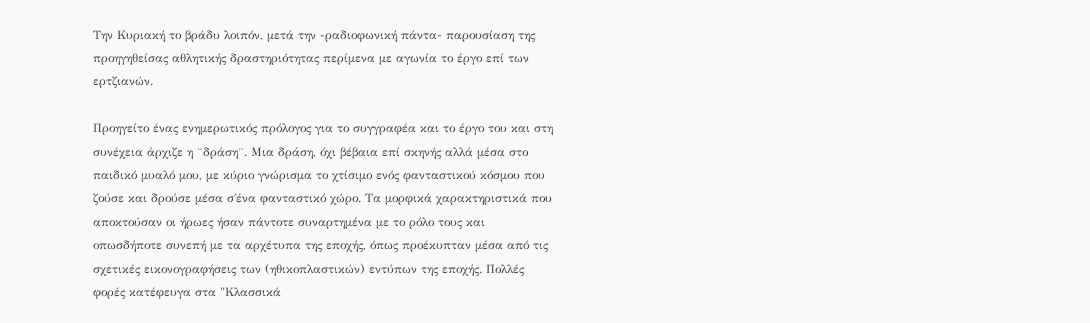Την Κυριακή το βράδυ λοιπόν, μετά την -ραδιοφωνική πάντα- παρουσίαση της προηγηθείσας αθλητικής δραστηριότητας περίμενα με αγωνία το έργο επί των ερτζιανών.

Προηγείτο ένας ενημερωτικός πρόλογος για το συγγραφέα και το έργο του και στη συνέχεια άρχιζε η ¨δράση¨. Μια δράση, όχι βέβαια επί σκηνής αλλά μέσα στο παιδικό μυαλό μου, με κύριο γνώρισμα το χτίσιμο ενός φανταστικού κόσμου που ζούσε και δρούσε μέσα σ΄ένα φανταστικό χώρο. Τα μορφικά χαρακτηριστικά που αποκτούσαν οι ήρωες ήσαν πάντοτε συναρτημένα με το ρόλο τους και οπωσδήποτε συνεπή με τα αρχέτυπα της εποχής, όπως προέκυπταν μέσα από τις σχετικές εικονογραφήσεις των (ηθικοπλαστικών) εντύπων της εποχής. Πολλές φορές κατέφευγα στα "Κλασσικά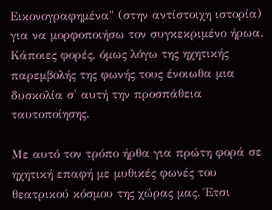Εικονογραφημένα" (στην αντίστοιχη ιστορία) για να μορφοποιήσω τον συγκεκριμένο ήρωα. Κάποιες φορές, όμως λόγω της ηχητικής παρεμβολής της φωνής τους ένοιωθα μια δυσκολία σ' αυτή την προσπάθεια ταυτοποίησης.

Με αυτό τον τρόπο ήρθα για πρώτη φορά σε ηχητική επαφή με μυθικές φωνές του θεατρικού κόσμου της χώρας μας. Έτσι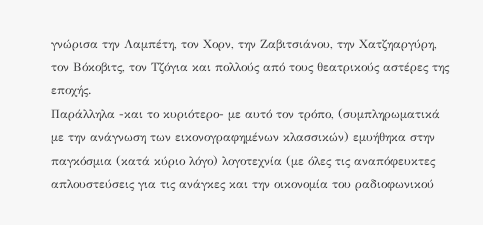γνώρισα την Λαμπέτη, τον Χορν, την Ζαβιτσιάνου, την Χατζηαργύρη, τον Βόκοβιτς, τον Τζόγια και πολλούς από τους θεατρικούς αστέρες της εποχής.
Παράλληλα -και το κυριότερο- με αυτό τον τρόπο, (συμπληρωματικά με την ανάγνωση των εικονογραφημένων κλασσικών) εμυήθηκα στην παγκόσμια (κατά κύριο λόγο) λογοτεχνία (με όλες τις αναπόφευκτες απλουστεύσεις για τις ανάγκες και την οικονομία του ραδιοφωνικού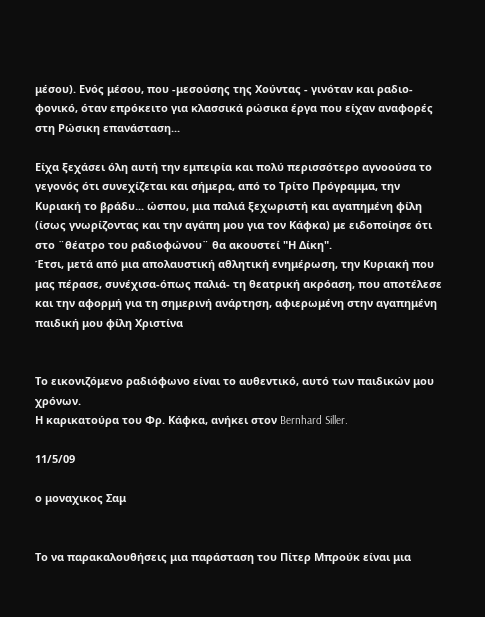μέσου). Ενός μέσου, που -μεσούσης της Χούντας - γινόταν και ραδιο-φονικό, όταν επρόκειτο για κλασσικά ρώσικα έργα που είχαν αναφορές στη Ρώσικη επανάσταση...

Είχα ξεχάσει όλη αυτή την εμπειρία και πολύ περισσότερο αγνοούσα το γεγονός ότι συνεχίζεται και σήμερα, από το Τρίτο Πρόγραμμα, την Κυριακή το βράδυ... ώσπου, μια παλιά ξεχωριστή και αγαπημένη φίλη (ίσως γνωρίζοντας και την αγάπη μου για τον Κάφκα) με ειδοποίησε ότι στο ¨θέατρο του ραδιοφώνου¨ θα ακουστεί "Η Δίκη".
Έτσι, μετά από μια απολαυστική αθλητική ενημέρωση, την Κυριακή που μας πέρασε, συνέχισα-όπως παλιά- τη θεατρική ακρόαση, που αποτέλεσε και την αφορμή για τη σημερινή ανάρτηση, αφιερωμένη στην αγαπημένη παιδική μου φίλη Χριστίνα


Το εικονιζόμενο ραδιόφωνο είναι το αυθεντικό, αυτό των παιδικών μου χρόνων.
Η καρικατούρα του Φρ. Κάφκα, ανήκει στον Bernhard Siller.

11/5/09

ο μοναχικος Σαμ


Το να παρακαλουθήσεις μια παράσταση του Πίτερ Μπρούκ είναι μια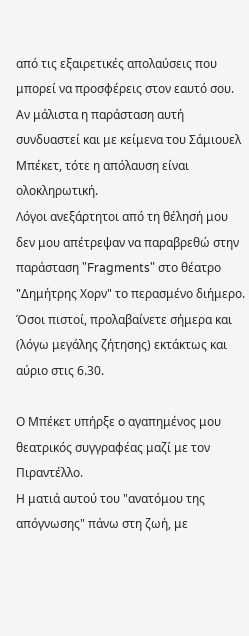από τις εξαιρετικές απολαύσεις που μπορεί να προσφέρεις στον εαυτό σου.
Αν μάλιστα η παράσταση αυτή συνδυαστεί και με κείμενα του Σάμιουελ Μπέκετ, τότε η απόλαυση είναι ολοκληρωτική.
Λόγοι ανεξάρτητοι από τη θέλησή μου δεν μου απέτρεψαν να παραβρεθώ στην παράσταση "Fragments" στο θέατρο "Δημήτρης Χορν" το περασμένο διήμερο.
Όσοι πιστοί, προλαβαίνετε σήμερα και (λόγω μεγάλης ζήτησης) εκτάκτως και αύριο στις 6.30.

Ο Μπέκετ υπήρξε o αγαπημένος μου θεατρικός συγγραφέας μαζί με τον Πιραντέλλο.
Η ματιά αυτού του "ανατόμου της απόγνωσης" πάνω στη ζωή, με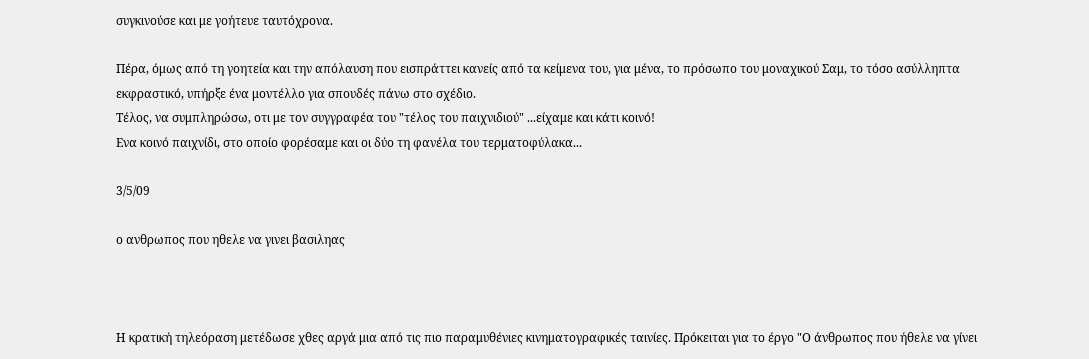συγκινούσε και με γοήτευε ταυτόχρονα.

Πέρα, όμως από τη γοητεία και την απόλαυση που εισπράττει κανείς από τα κείμενα του, για μένα, το πρόσωπο του μοναχικού Σαμ, το τόσο ασύλληπτα εκφραστικό, υπήρξε ένα μοντέλλο για σπουδές πάνω στο σχέδιο.
Τέλος, να συμπληρώσω, οτι με τον συγγραφέα του "τέλος του παιχνιδιού" ...είχαμε και κάτι κοινό!
Ενα κοινό παιχνίδι, στο οποίο φορέσαμε και οι δύο τη φανέλα του τερματοφύλακα...

3/5/09

ο ανθρωπος που ηθελε να γινει βασιληας



Η κρατική τηλεόραση μετέδωσε χθες αργά μια από τις πιο παραμυθένιες κινηματογραφικές ταινίες. Πρόκειται για το έργο "Ο άνθρωπος που ήθελε να γίνει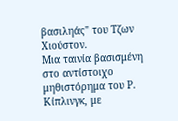βασιληάς" του Τζων Χιούστον.
Μια ταινία βασισμένη στο αντίστοιχο μηθιστόρημα του Ρ. Κίπλινγκ, με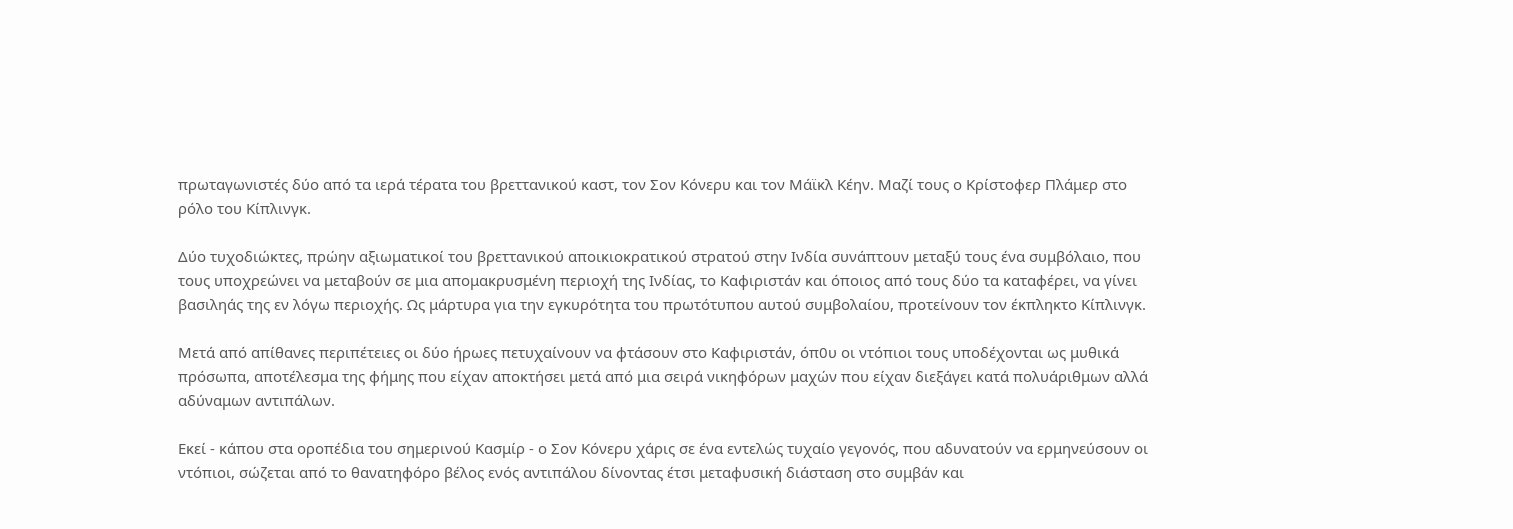πρωταγωνιστές δύο από τα ιερά τέρατα του βρεττανικού καστ, τον Σον Κόνερυ και τον Μάϊκλ Κέην. Μαζί τους ο Κρίστοφερ Πλάμερ στο ρόλο του Κίπλινγκ.

Δύο τυχοδιώκτες, πρώην αξιωματικοί του βρεττανικού αποικιοκρατικού στρατού στην Ινδία συνάπτουν μεταξύ τους ένα συμβόλαιο, που τους υποχρεώνει να μεταβούν σε μια απομακρυσμένη περιοχή της Ινδίας, το Καφιριστάν και όποιος από τους δύο τα καταφέρει, να γίνει βασιληάς της εν λόγω περιοχής. Ως μάρτυρα για την εγκυρότητα του πρωτότυπου αυτού συμβολαίου, προτείνουν τον έκπληκτο Κίπλινγκ.

Μετά από απίθανες περιπέτειες οι δύο ήρωες πετυχαίνουν να φτάσουν στο Καφιριστάν, όπ0υ οι ντόπιοι τους υποδέχονται ως μυθικά πρόσωπα, αποτέλεσμα της φήμης που είχαν αποκτήσει μετά από μια σειρά νικηφόρων μαχών που είχαν διεξάγει κατά πολυάριθμων αλλά αδύναμων αντιπάλων.

Εκεί - κάπου στα οροπέδια του σημερινού Κασμίρ - ο Σον Κόνερυ χάρις σε ένα εντελώς τυχαίο γεγονός, που αδυνατούν να ερμηνεύσουν οι ντόπιοι, σώζεται από το θανατηφόρο βέλος ενός αντιπάλου δίνοντας έτσι μεταφυσική διάσταση στο συμβάν και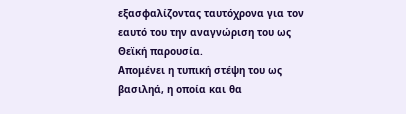εξασφαλίζοντας ταυτόχρονα για τον εαυτό του την αναγνώριση του ως Θεϊκή παρουσία.
Απομένει η τυπική στέψη του ως βασιληά, η οποία και θα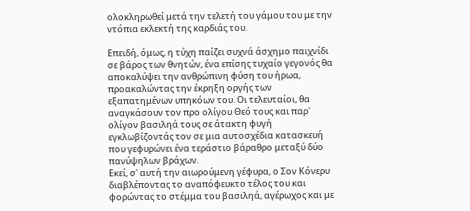ολοκληρωθεί μετά την τελετή του γάμου του με την ντόπια εκλεκτή της καρδιάς του.

Επειδή, όμως, η τύχη παίζει συχνά άσχημο παιχνίδι σε βάρος των θνητών, ένα επίσης τυχαίο γεγονός θα αποκαλύψει την ανθρώπινη φύση του ήρωα, προακαλώντας την έκρηξη οργής των εξαπατημένων υπηκόων του. Οι τελευταίοι, θα αναγκάσουν τον προ ολίγου Θεό τους και παρ' ολίγον βασιληά τους σε άτακτη φυγή εγκλωβίζοντάς τον σε μια αυτοσχέδια κατασκευή που γεφυρώνει ένα τεράστιο βάραθρο μεταξύ δύο πανύψηλων βράχων.
Εκεί, σ' αυτή την αιωρούμενη γέφυρα, ο Σον Κόνερυ διαβλέποντας το αναπόφευκτο τέλος του και φορώντας το στέμμα του βασιληά, αγέρωχος και με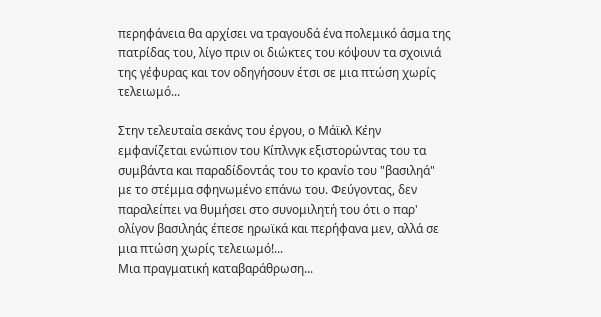περηφάνεια θα αρχίσει να τραγουδά ένα πολεμικό άσμα της πατρίδας του, λίγο πριν οι διώκτες του κόψουν τα σχοινιά της γέφυρας και τον οδηγήσουν έτσι σε μια πτώση χωρίς τελειωμό...

Στην τελευταία σεκάνς του έργου, ο Μάϊκλ Κέην εμφανίζεται ενώπιον του Κίπλνγκ εξιστορώντας του τα συμβάντα και παραδίδοντάς του το κρανίο του "βασιληά" με το στέμμα σφηνωμένο επάνω του. Φεύγοντας, δεν παραλείπει να θυμήσει στο συνομιλητή του ότι ο παρ' ολίγον βασιληάς έπεσε ηρωϊκά και περήφανα μεν, αλλά σε μια πτώση χωρίς τελειωμό!...
Μια πραγματική καταβαράθρωση...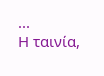...
Η ταινία,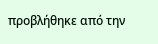προβλήθηκε από την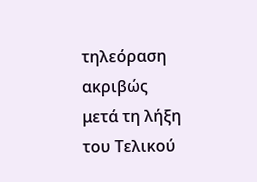τηλεόραση ακριβώς μετά τη λήξη του Τελικού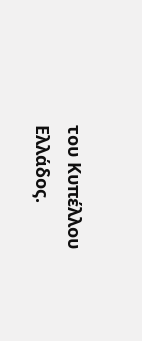του Κυπέλλου Ελλάδος.